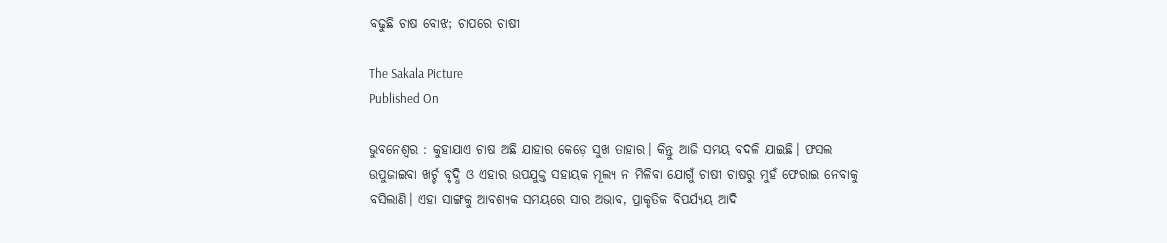ବଢୁଛି ଚାଷ ବୋଝ; ଚାପରେ ଚାଷୀ

The Sakala Picture
Published On

ଭୁବନେଶ୍ୱର : କୁହାଯାଏ ଚାଷ ଅଛି ଯାହାର କେଡ଼େ ସୁଖ ତାହାର। କିନ୍ତୁ ଆଜି ସମୟ ବଦଳି ଯାଇଛି। ଫସଲ ଉପୁଜାଇବା ଖର୍ଚ୍ଚ ବୃଦ୍ଧି ଓ ଏହାର ଉପଯୁକ୍ତ ସହାୟକ ମୂଲ୍ୟ ନ ମିଳିବା ଯୋଗୁଁ ଚାଷୀ ଚାଷରୁ ମୁହଁ ଫେରାଇ ନେବାକୁ ବସିଲାଣି। ଏହା ସାଙ୍ଗକୁ ଆବଶ୍ୟକ ସମୟରେ ସାର ଅଭାବ, ପ୍ରାକୃତିକ ବିପର୍ଯ୍ୟୟ ଆଦି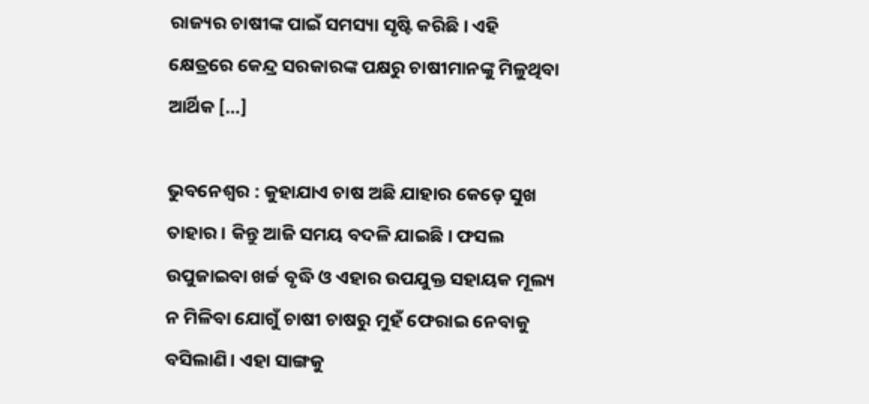ରାଜ୍ୟର ଚାଷୀଙ୍କ ପାଇଁ ସମସ୍ୟା ସୃଷ୍ଟି କରିଛି। ଏହି କ୍ଷେତ୍ରରେ କେନ୍ଦ୍ର ସରକାରଙ୍କ ପକ୍ଷରୁ ଚାଷୀମାନଙ୍କୁ ମିଳୁଥିବା ଆର୍ଥିକ […]

ଭୁବନେଶ୍ୱର : କୁହାଯାଏ ଚାଷ ଅଛି ଯାହାର କେଡ଼େ ସୁଖ ତାହାର। କିନ୍ତୁ ଆଜି ସମୟ ବଦଳି ଯାଇଛି। ଫସଲ ଉପୁଜାଇବା ଖର୍ଚ୍ଚ ବୃଦ୍ଧି ଓ ଏହାର ଉପଯୁକ୍ତ ସହାୟକ ମୂଲ୍ୟ ନ ମିଳିବା ଯୋଗୁଁ ଚାଷୀ ଚାଷରୁ ମୁହଁ ଫେରାଇ ନେବାକୁ ବସିଲାଣି। ଏହା ସାଙ୍ଗକୁ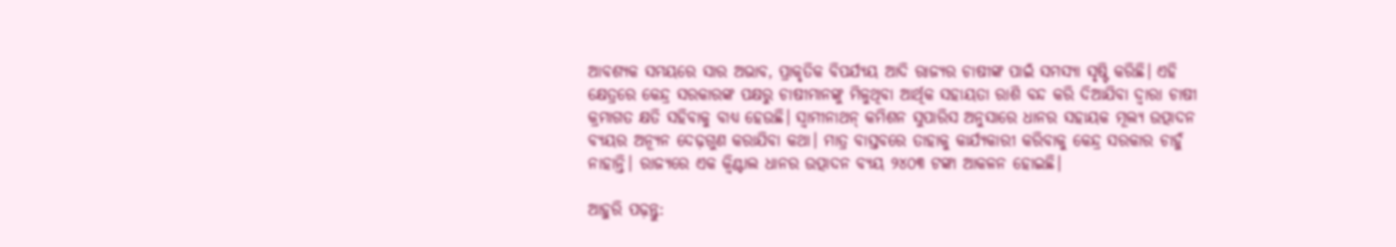ଆବଶ୍ୟକ ସମୟରେ ସାର ଅଭାବ, ପ୍ରାକୃତିକ ବିପର୍ଯ୍ୟୟ ଆଦି ରାଜ୍ୟର ଚାଷୀଙ୍କ ପାଇଁ ସମସ୍ୟା ସୃଷ୍ଟି କରିଛି। ଏହି କ୍ଷେତ୍ରରେ କେନ୍ଦ୍ର ସରକାରଙ୍କ ପକ୍ଷରୁ ଚାଷୀମାନଙ୍କୁ ମିଳୁଥିବା ଆର୍ଥିକ ସହାୟତା ରାଶି ବନ୍ଦ କରି ଦିଆଯିବା ଦ୍ୱାରା ଚାଷୀ କ୍ରମାଗତ କ୍ଷତି ସହିବାକୁ ବାଧ୍ୟ ହେଉଛି। ସ୍ୱାମୀନାଥନ୍‍ କମିଶନ ସୁପାରିସ ଅନୁସାରେ ଧାନର ସହାୟକ ମୂଲ୍ୟ ଉତ୍ପାଦନ ବ୍ୟୟର ଅନ୍ୟୂନ ଦେଢ଼ଗୁଣ କରାଯିବା କଥା। ମାତ୍ର ବାସ୍ତବରେ ତାହାକୁ କାର୍ଯ୍ୟକାରୀ କରିବାକୁ କେନ୍ଦ୍ର ସରକାର ଚାହୁଁ ନାହାନ୍ତି। ରାଜ୍ୟରେ ଏକ କ୍ୱିଣ୍ଟାଲ ଧାନର ଉତ୍ପାଦନ ବ୍ୟୟ ୨୪୦୩ ଟଙ୍କା ଆକଳନ ହୋଇଛି।

ଆହୁରି ପଢ଼ନ୍ତୁ: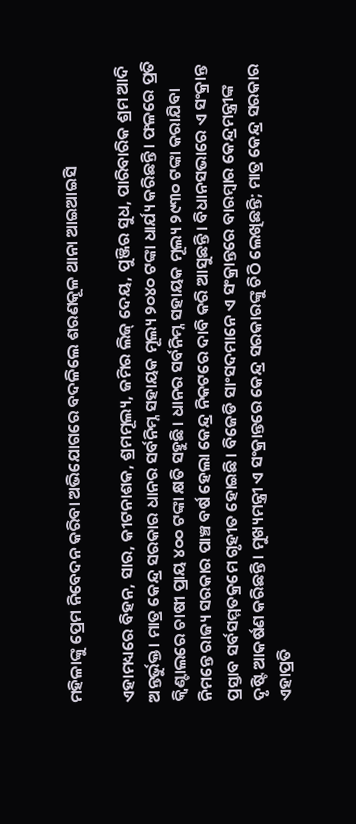ମହିଳାଙ୍କୁ ପ୍ରେମ ନିବେଦନ କରିବା ଅଭିଯୋଗରେ ବଦଳିଲେ ଶରଣକୂଳ ଥାନା ଆଇଆଇସି

ଏହାମଧ୍ୟରେ ବିହନ, ସାର, କୀଟନାଶକ, ଶ୍ରମମୂଲ୍ୟ, ଜମିର ଲିଜ୍‍ ଦେୟ, ପୁଞ୍ଜିର ସୁଧ, ପାରିବାରିକ ଶ୍ରମ ଆଦି ଅନ୍ତର୍ଭୁକ୍ତ। ମାତ୍ର କେନ୍ଦ୍ର ସରକାର ଧାନର ସର୍ବନିମ୍ନ ସହାୟକ ମୂଲ୍ୟ ୨୦୪୦ ଟଙ୍କା ଧାର୍ଯ୍ୟ କରିଛନ୍ତି। ଫଳରେ ପ୍ରତି କ୍ୱିଣ୍ଟାଲରେ ଚାଷୀ ପ୍ରାୟ ୪୦୦ ଟଙ୍କା କ୍ଷତି ସହୁଛି। ଧାନର ସର୍ବନିମ୍ନ ସହାୟକ ମୂଲ୍ୟ ୨୯୩୦ ଟଙ୍କା କରାଯିବା ନିମନ୍ତେ ରାଜ୍ୟ ସରକାର ପାଞ୍ଚ ବର୍ଷ ହେଲା କେନ୍ଦ୍ର ନିକଟରେ ଦାବି କରି ଆସୁଛନ୍ତି। ବିଧାନସଭାରେ ଏ ସଂକ୍ରାନ୍ତ ପ୍ରସ୍ତାବ ସର୍ବସମ୍ମତକ୍ରମେ ଗୃହୀତ ହୋଇଛି। ବିଜେଡି ସାଂସଦମାନେ ଏ ସଂକ୍ରାନ୍ତରେ ବାରମ୍ବାର କେନ୍ଦ୍ରମନ୍ତ୍ରୀଙ୍କ ଦୃଷ୍ଟି ଆକର୍ଷଣ କରିଛନ୍ତି। ମୁଖ୍ୟମନ୍ତ୍ରୀ ଏ ସଂକ୍ରାନ୍ତରେ କେନ୍ଦ୍ର ସରକାରଙ୍କୁ ଚିଠି ଲେଖିଛନ୍ତି; ମାତ୍ର କେନ୍ଦ୍ର ସରକାର ଏହାପ୍ରତି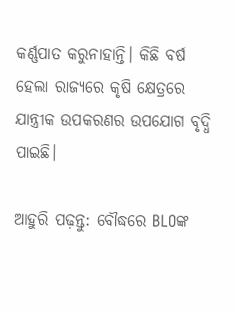କର୍ଣ୍ଣପାତ କରୁନାହାନ୍ତି। କିଛି ବର୍ଷ ହେଲା ରାଜ୍ୟରେ କୃଷି କ୍ଷେତ୍ରରେ ଯାନ୍ତ୍ରୀକ ଉପକରଣର ଉପଯୋଗ ବୃଦ୍ଧି ପାଇଛି।

ଆହୁରି ପଢ଼ନ୍ତୁ: ବୌଦ୍ଧରେ BLOଙ୍କ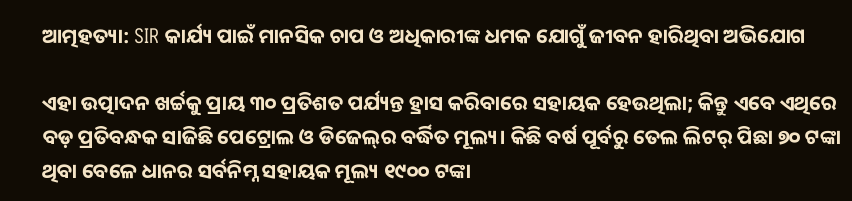ଆତ୍ମହତ୍ୟା: SIR କାର୍ଯ୍ୟ ପାଇଁ ମାନସିକ ଚାପ ଓ ଅଧିକାରୀଙ୍କ ଧମକ ଯୋଗୁଁ ଜୀବନ ହାରିଥିବା ଅଭିଯୋଗ

ଏହା ଉତ୍ପାଦନ ଖର୍ଚ୍ଚକୁ ପ୍ରାୟ ୩୦ ପ୍ରତିଶତ ପର୍ଯ୍ୟନ୍ତ ହ୍ରାସ କରିବାରେ ସହାୟକ ହେଉଥିଲା; କିନ୍ତୁ ଏବେ ଏଥିରେ ବଡ଼ ପ୍ରତିବନ୍ଧକ ସାଜିଛି ପେଟ୍ରୋଲ ଓ ଡିଜେଲ୍‍ର ବର୍ଦ୍ଧିତ ମୂଲ୍ୟ। କିଛି ବର୍ଷ ପୂର୍ବରୁ ତେଲ ଲିଟର୍‍ ପିଛା ୭୦ ଟଙ୍କା ଥିବା ବେଳେ ଧାନର ସର୍ବନିମ୍ନ ସହାୟକ ମୂଲ୍ୟ ୧୯୦୦ ଟଙ୍କା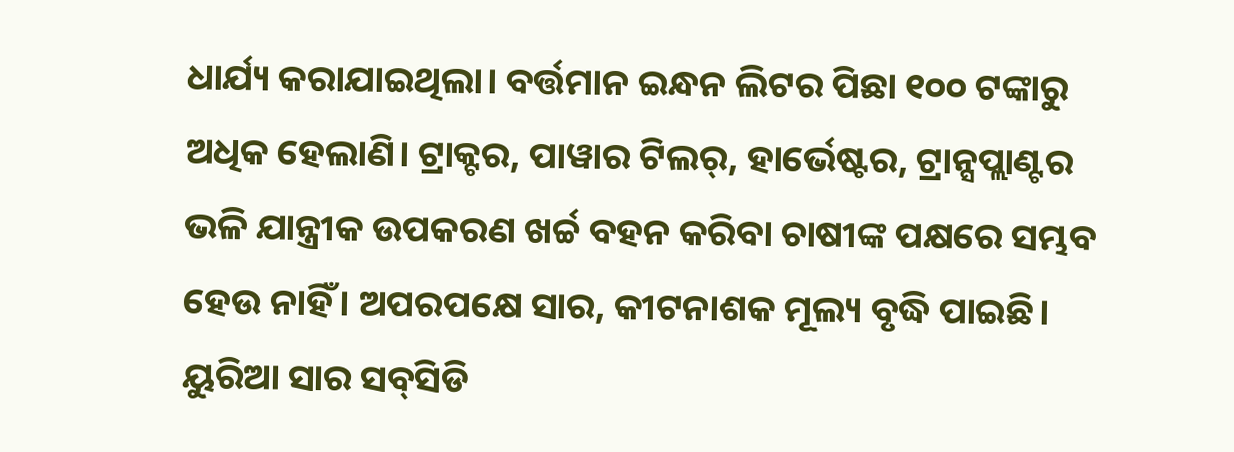ଧାର୍ଯ୍ୟ କରାଯାଇଥିଲା। ବର୍ତ୍ତମାନ ଇନ୍ଧନ ଲିଟର ପିଛା ୧୦୦ ଟଙ୍କାରୁ ଅଧିକ ହେଲାଣି। ଟ୍ରାକ୍ଟର, ପାୱାର ଟିଲର୍‍, ହାର୍ଭେଷ୍ଟର, ଟ୍ରାନ୍ସପ୍ଲାଣ୍ଟର ଭଳି ଯାନ୍ତ୍ରୀକ ଉପକରଣ ଖର୍ଚ୍ଚ ବହନ କରିବା ଚାଷୀଙ୍କ ପକ୍ଷରେ ସମ୍ଭବ ହେଉ ନାହିଁ। ଅପରପକ୍ଷେ ସାର, କୀଟନାଶକ ମୂଲ୍ୟ ବୃଦ୍ଧି ପାଇଛି। ୟୁରିଆ ସାର ସବ୍‍ସିଡି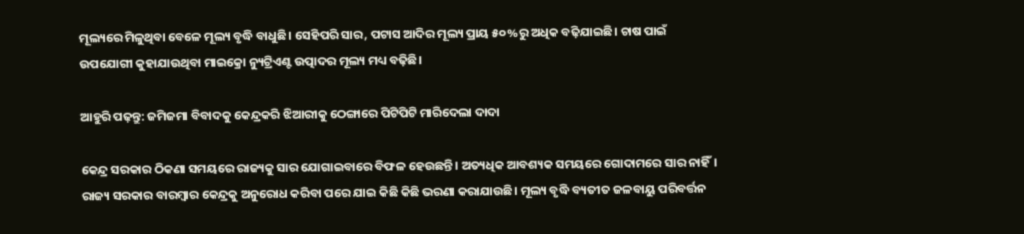ମୂଲ୍ୟରେ ମିଳୁଥିବା ବେଳେ ମୂଲ୍ୟ ବୃଦ୍ଧି ବାଧୁଛି। ସେହିପରି ସାର, ପଟାସ ଆଦିର ମୂଲ୍ୟ ପ୍ରାୟ ୫୦%ରୁ ଅଧିକ ବଢ଼ିଯାଇଛି। ଚାଷ ପାଇଁ ଉପଯୋଗୀ କୁହାଯାଉଥିବା ମାଇକ୍ରୋ ନ୍ୟୁଟ୍ରିଏଣ୍ଟ ଉତ୍ପାଦର ମୂଲ୍ୟ ମଧ୍ୟ ବଢ଼ିଛି।

ଆହୁରି ପଢ଼ନ୍ତୁ: ଜମିଜମା ବିବାଦକୁ କେନ୍ଦ୍ରକରି ଝିଆରୀକୁ ଠେଙ୍ଗାରେ ପିଟିପିଟି ମାରିଦେଲା ଦାଦା

କେନ୍ଦ୍ର ସରକାର ଠିକଣା ସମୟରେ ରାଜ୍ୟକୁ ସାର ଯୋଗାଇବାରେ ବିଫଳ ହେଉଛନ୍ତି। ଅତ୍ୟଧିକ ଆବଶ୍ୟକ ସମୟରେ ଗୋଦାମରେ ସାର ନାହିଁ। ରାଜ୍ୟ ସରକାର ବାରମ୍ବାର କେନ୍ଦ୍ରକୁ ଅନୁରୋଧ କରିବା ପରେ ଯାଇ କିଛି କିଛି ଭରଣା କରାଯାଉଛି। ମୂଲ୍ୟ ବୃଦ୍ଧି ବ୍ୟତୀତ ଜଳବାୟୁ ପରିବର୍ତ୍ତନ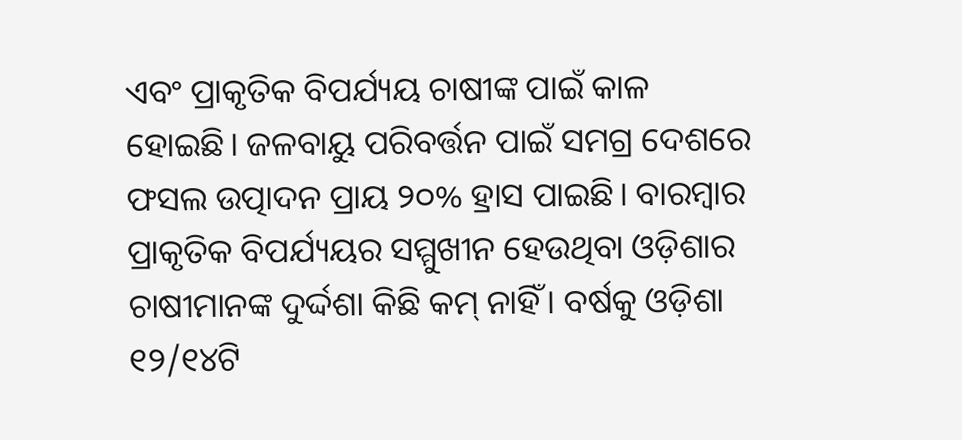ଏବଂ ପ୍ରାକୃତିକ ବିପର୍ଯ୍ୟୟ ଚାଷୀଙ୍କ ପାଇଁ କାଳ ହୋଇଛି। ଜଳବାୟୁ ପରିବର୍ତ୍ତନ ପାଇଁ ସମଗ୍ର ଦେଶରେ ଫସଲ ଉତ୍ପାଦନ ପ୍ରାୟ ୨୦% ହ୍ରାସ ପାଇଛି। ବାରମ୍ବାର ପ୍ରାକୃତିକ ବିପର୍ଯ୍ୟୟର ସମ୍ମୁଖୀନ ହେଉଥିବା ଓଡ଼ିଶାର ଚାଷୀମାନଙ୍କ ଦୁର୍ଦ୍ଦଶା କିଛି କମ୍‍ ନାହିଁ। ବର୍ଷକୁ ଓଡ଼ିଶା ୧୨/୧୪ଟି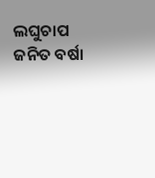ଲଘୁଚାପ ଜନିତ ବର୍ଷା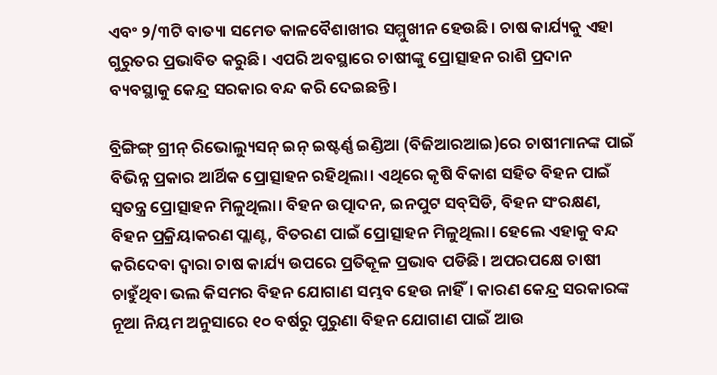ଏବଂ ୨/୩ଟି ବାତ୍ୟା ସମେତ କାଳବୈଶାଖୀର ସମ୍ମୁଖୀନ ହେଉଛି। ଚାଷ କାର୍ଯ୍ୟକୁ ଏହା ଗୁରୁତର ପ୍ରଭାବିତ କରୁଛି। ଏପରି ଅବସ୍ଥାରେ ଚାଷୀଙ୍କୁ ପ୍ରୋତ୍ସାହନ ରାଶି ପ୍ରଦାନ ବ୍ୟବସ୍ଥାକୁ କେନ୍ଦ୍ର ସରକାର ବନ୍ଦ କରି ଦେଇଛନ୍ତି।

ବ୍ରିଙ୍ଗିଙ୍ଗ୍‍ ଗ୍ରୀନ୍‍ ରିଭୋଲ୍ୟୁସନ୍‍ ଇନ୍‍ ଇଷ୍ଟର୍ଣ୍ଣ ଇଣ୍ଡିଆ (ବିଜିଆରଆଇ)ରେ ଚାଷୀମାନଙ୍କ ପାଇଁ ବିଭିନ୍ନ ପ୍ରକାର ଆର୍ଥିକ ପ୍ରୋତ୍ସାହନ ରହିଥିଲା। ଏଥିରେ କୃଷି ବିକାଶ ସହିତ ବିହନ ପାଇଁ ସ୍ୱତନ୍ତ୍ର ପ୍ରୋତ୍ସାହନ ମିଳୁଥିଲା। ବିହନ ଉତ୍ପାଦନ, ଇନପୁଟ ସବ୍‍ସିଡି, ବିହନ ସଂରକ୍ଷଣ, ବିହନ ପ୍ରକ୍ରିୟାକରଣ ପ୍ଲାଣ୍ଟ, ବିତରଣ ପାଇଁ ପ୍ରୋତ୍ସାହନ ମିଳୁଥିଲା। ହେଲେ ଏହାକୁ ବନ୍ଦ କରିଦେବା ଦ୍ୱାରା ଚାଷ କାର୍ଯ୍ୟ ଉପରେ ପ୍ରତିକୂଳ ପ୍ରଭାବ ପଡିଛି। ଅପରପକ୍ଷେ ଚାଷୀ ଚାହୁଁଥିବା ଭଲ କିସମର ବିହନ ଯୋଗାଣ ସମ୍ଭବ ହେଉ ନାହିଁ। କାରଣ କେନ୍ଦ୍ର ସରକାରଙ୍କ ନୂଆ ନିୟମ ଅନୁସାରେ ୧୦ ବର୍ଷରୁ ପୁରୁଣା ବିହନ ଯୋଗାଣ ପାଇଁ ଆଉ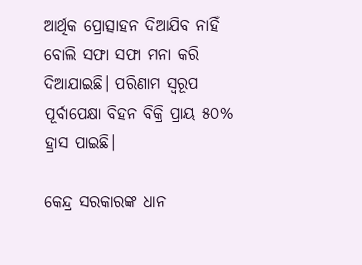ଆର୍ଥିକ ପ୍ରୋତ୍ସାହନ ଦିଆଯିବ ନାହିଁ ବୋଲି ସଫା ସଫା ମନା କରି ଦିଆଯାଇଛି। ପରିଣାମ ସ୍ୱରୂପ ପୂର୍ବାପେକ୍ଷା ବିହନ ବିକ୍ରି ପ୍ରାୟ ୫୦% ହ୍ରାସ ପାଇଛି।

କେନ୍ଦ୍ର ସରକାରଙ୍କ ଧାନ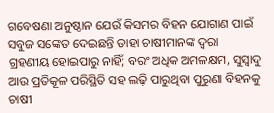ଗବେଷଣା ଅନୁଷ୍ଠାନ ଯେଉଁ କିସମର ବିହନ ଯୋଗାଣ ପାଇଁ ସବୁଜ ସଙ୍କେତ ଦେଇଛନ୍ତି ତାହା ଚାଷୀମାନଙ୍କ ଦ୍ୱରା ଗ୍ରହଣୀୟ ହୋଇପାରୁ ନାହିଁ; ବରଂ ଅଧିକ ଅମଳକ୍ଷମ, ସୁସ୍ୱାଦୁ ଆଉ ପ୍ରତିକୂଳ ପରିସ୍ଥିତି ସହ ଲଢ଼ି ପାରୁଥିବା ପୁରୁଣା ବିହନକୁ ଚାଷୀ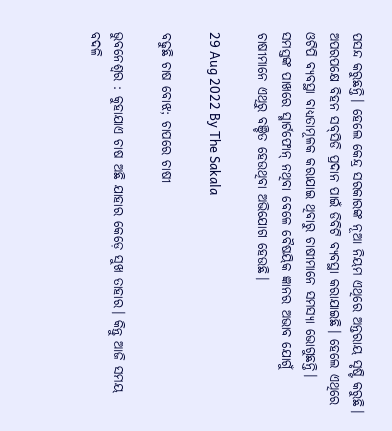ପସନ୍ଦ କରୁଛନ୍ତି। ହେଲେ କେନ୍ଦ୍ର ସରକାରଙ୍କ ନୂଆ ନିୟମ ଏଥିରେ ଅନ୍ତରାୟ ସୃଷ୍ଟି କରୁଛି। ଅପରପକ୍ଷେ ବିହନ ସବ୍‍ସିଡି ପ୍ରଦାନ ପାଇଁ ଡିବିଟି ବ୍ୟବସ୍ଥା କରାଯାଇଛି। ହେଲେ ଏଥିରେ ଓଟିପି ବ୍ୟବସ୍ଥା ବାଧ୍ୟତାମୂଳକ କରାଯାଇ ଥିବାରୁ ଚାଷୀମାନେ ସମସ୍ୟା ଭୋଗୁଛନ୍ତି। ସମସ୍ତଙ୍କ ପାଖରେ ସ୍ମାର୍ଟଫୋନ୍‍ ନଥିବା ବେଳେ ବୈଷୟିକ ଜ୍ଞାନର ଅଭାବ ଯୋଗୁଁ ଚାଷୀମାନେ ଏଥିରୁ ବଞ୍ଚିତ ହେଉଥିବା ଅଭିଯୋଗ ହେଉଛି।

29 Aug 2022 By The Sakala

ବଢୁଛି ଚାଷ ବୋଝ; ଚାପରେ ଚାଷୀ

ଭୁବନେଶ୍ୱର : କୁହାଯାଏ ଚାଷ ଅଛି ଯାହାର କେଡ଼େ ସୁଖ ତାହାର। କିନ୍ତୁ ଆଜି ସମୟ ବଦଳି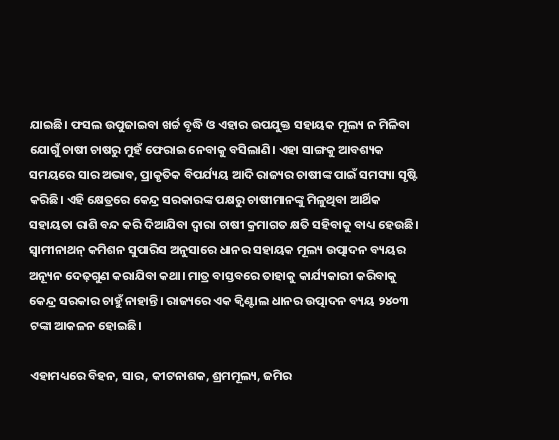ଯାଇଛି। ଫସଲ ଉପୁଜାଇବା ଖର୍ଚ୍ଚ ବୃଦ୍ଧି ଓ ଏହାର ଉପଯୁକ୍ତ ସହାୟକ ମୂଲ୍ୟ ନ ମିଳିବା ଯୋଗୁଁ ଚାଷୀ ଚାଷରୁ ମୁହଁ ଫେରାଇ ନେବାକୁ ବସିଲାଣି। ଏହା ସାଙ୍ଗକୁ ଆବଶ୍ୟକ ସମୟରେ ସାର ଅଭାବ, ପ୍ରାକୃତିକ ବିପର୍ଯ୍ୟୟ ଆଦି ରାଜ୍ୟର ଚାଷୀଙ୍କ ପାଇଁ ସମସ୍ୟା ସୃଷ୍ଟି କରିଛି। ଏହି କ୍ଷେତ୍ରରେ କେନ୍ଦ୍ର ସରକାରଙ୍କ ପକ୍ଷରୁ ଚାଷୀମାନଙ୍କୁ ମିଳୁଥିବା ଆର୍ଥିକ ସହାୟତା ରାଶି ବନ୍ଦ କରି ଦିଆଯିବା ଦ୍ୱାରା ଚାଷୀ କ୍ରମାଗତ କ୍ଷତି ସହିବାକୁ ବାଧ୍ୟ ହେଉଛି। ସ୍ୱାମୀନାଥନ୍‍ କମିଶନ ସୁପାରିସ ଅନୁସାରେ ଧାନର ସହାୟକ ମୂଲ୍ୟ ଉତ୍ପାଦନ ବ୍ୟୟର ଅନ୍ୟୂନ ଦେଢ଼ଗୁଣ କରାଯିବା କଥା। ମାତ୍ର ବାସ୍ତବରେ ତାହାକୁ କାର୍ଯ୍ୟକାରୀ କରିବାକୁ କେନ୍ଦ୍ର ସରକାର ଚାହୁଁ ନାହାନ୍ତି। ରାଜ୍ୟରେ ଏକ କ୍ୱିଣ୍ଟାଲ ଧାନର ଉତ୍ପାଦନ ବ୍ୟୟ ୨୪୦୩ ଟଙ୍କା ଆକଳନ ହୋଇଛି।

ଏହାମଧ୍ୟରେ ବିହନ, ସାର, କୀଟନାଶକ, ଶ୍ରମମୂଲ୍ୟ, ଜମିର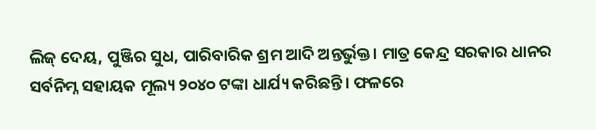ଲିଜ୍‍ ଦେୟ, ପୁଞ୍ଜିର ସୁଧ, ପାରିବାରିକ ଶ୍ରମ ଆଦି ଅନ୍ତର୍ଭୁକ୍ତ। ମାତ୍ର କେନ୍ଦ୍ର ସରକାର ଧାନର ସର୍ବନିମ୍ନ ସହାୟକ ମୂଲ୍ୟ ୨୦୪୦ ଟଙ୍କା ଧାର୍ଯ୍ୟ କରିଛନ୍ତି। ଫଳରେ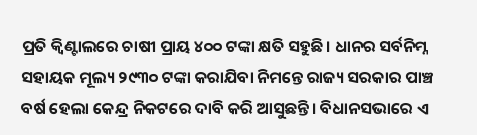ପ୍ରତି କ୍ୱିଣ୍ଟାଲରେ ଚାଷୀ ପ୍ରାୟ ୪୦୦ ଟଙ୍କା କ୍ଷତି ସହୁଛି। ଧାନର ସର୍ବନିମ୍ନ ସହାୟକ ମୂଲ୍ୟ ୨୯୩୦ ଟଙ୍କା କରାଯିବା ନିମନ୍ତେ ରାଜ୍ୟ ସରକାର ପାଞ୍ଚ ବର୍ଷ ହେଲା କେନ୍ଦ୍ର ନିକଟରେ ଦାବି କରି ଆସୁଛନ୍ତି। ବିଧାନସଭାରେ ଏ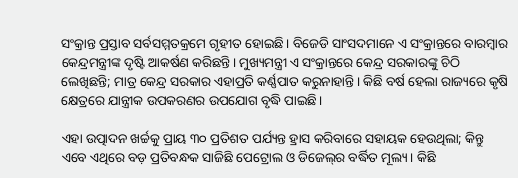ସଂକ୍ରାନ୍ତ ପ୍ରସ୍ତାବ ସର୍ବସମ୍ମତକ୍ରମେ ଗୃହୀତ ହୋଇଛି। ବିଜେଡି ସାଂସଦମାନେ ଏ ସଂକ୍ରାନ୍ତରେ ବାରମ୍ବାର କେନ୍ଦ୍ରମନ୍ତ୍ରୀଙ୍କ ଦୃଷ୍ଟି ଆକର୍ଷଣ କରିଛନ୍ତି। ମୁଖ୍ୟମନ୍ତ୍ରୀ ଏ ସଂକ୍ରାନ୍ତରେ କେନ୍ଦ୍ର ସରକାରଙ୍କୁ ଚିଠି ଲେଖିଛନ୍ତି; ମାତ୍ର କେନ୍ଦ୍ର ସରକାର ଏହାପ୍ରତି କର୍ଣ୍ଣପାତ କରୁନାହାନ୍ତି। କିଛି ବର୍ଷ ହେଲା ରାଜ୍ୟରେ କୃଷି କ୍ଷେତ୍ରରେ ଯାନ୍ତ୍ରୀକ ଉପକରଣର ଉପଯୋଗ ବୃଦ୍ଧି ପାଇଛି।

ଏହା ଉତ୍ପାଦନ ଖର୍ଚ୍ଚକୁ ପ୍ରାୟ ୩୦ ପ୍ରତିଶତ ପର୍ଯ୍ୟନ୍ତ ହ୍ରାସ କରିବାରେ ସହାୟକ ହେଉଥିଲା; କିନ୍ତୁ ଏବେ ଏଥିରେ ବଡ଼ ପ୍ରତିବନ୍ଧକ ସାଜିଛି ପେଟ୍ରୋଲ ଓ ଡିଜେଲ୍‍ର ବର୍ଦ୍ଧିତ ମୂଲ୍ୟ। କିଛି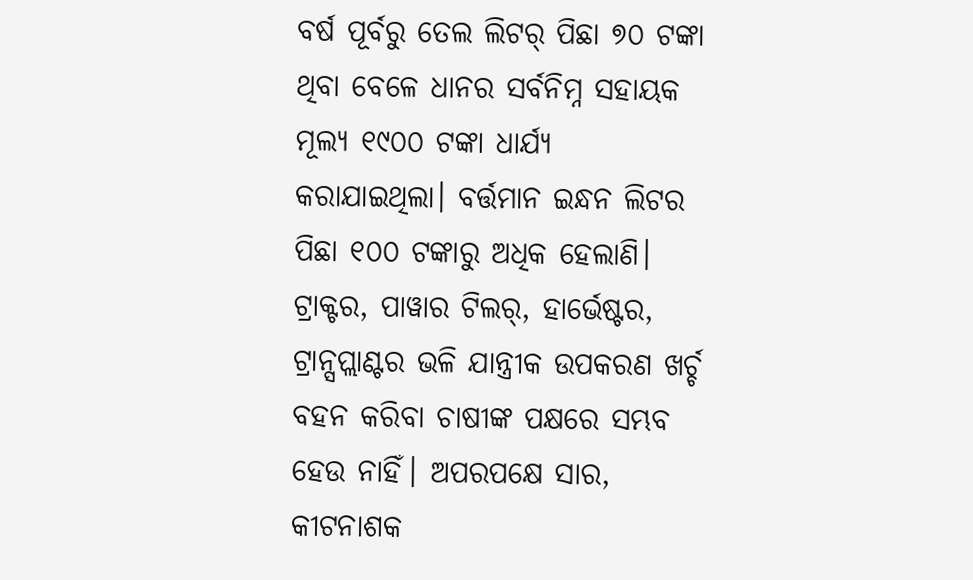ବର୍ଷ ପୂର୍ବରୁ ତେଲ ଲିଟର୍‍ ପିଛା ୭୦ ଟଙ୍କା ଥିବା ବେଳେ ଧାନର ସର୍ବନିମ୍ନ ସହାୟକ ମୂଲ୍ୟ ୧୯୦୦ ଟଙ୍କା ଧାର୍ଯ୍ୟ କରାଯାଇଥିଲା। ବର୍ତ୍ତମାନ ଇନ୍ଧନ ଲିଟର ପିଛା ୧୦୦ ଟଙ୍କାରୁ ଅଧିକ ହେଲାଣି। ଟ୍ରାକ୍ଟର, ପାୱାର ଟିଲର୍‍, ହାର୍ଭେଷ୍ଟର, ଟ୍ରାନ୍ସପ୍ଲାଣ୍ଟର ଭଳି ଯାନ୍ତ୍ରୀକ ଉପକରଣ ଖର୍ଚ୍ଚ ବହନ କରିବା ଚାଷୀଙ୍କ ପକ୍ଷରେ ସମ୍ଭବ ହେଉ ନାହିଁ। ଅପରପକ୍ଷେ ସାର, କୀଟନାଶକ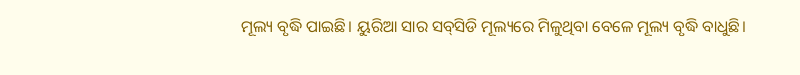ମୂଲ୍ୟ ବୃଦ୍ଧି ପାଇଛି। ୟୁରିଆ ସାର ସବ୍‍ସିଡି ମୂଲ୍ୟରେ ମିଳୁଥିବା ବେଳେ ମୂଲ୍ୟ ବୃଦ୍ଧି ବାଧୁଛି।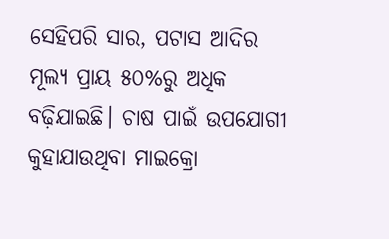ସେହିପରି ସାର, ପଟାସ ଆଦିର ମୂଲ୍ୟ ପ୍ରାୟ ୫୦%ରୁ ଅଧିକ ବଢ଼ିଯାଇଛି। ଚାଷ ପାଇଁ ଉପଯୋଗୀ କୁହାଯାଉଥିବା ମାଇକ୍ରୋ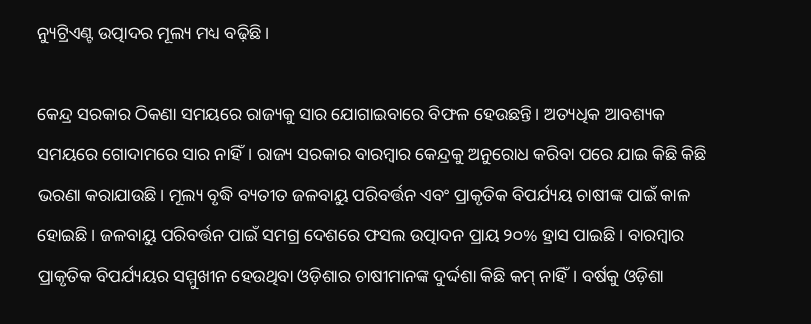ନ୍ୟୁଟ୍ରିଏଣ୍ଟ ଉତ୍ପାଦର ମୂଲ୍ୟ ମଧ୍ୟ ବଢ଼ିଛି।

କେନ୍ଦ୍ର ସରକାର ଠିକଣା ସମୟରେ ରାଜ୍ୟକୁ ସାର ଯୋଗାଇବାରେ ବିଫଳ ହେଉଛନ୍ତି। ଅତ୍ୟଧିକ ଆବଶ୍ୟକ ସମୟରେ ଗୋଦାମରେ ସାର ନାହିଁ। ରାଜ୍ୟ ସରକାର ବାରମ୍ବାର କେନ୍ଦ୍ରକୁ ଅନୁରୋଧ କରିବା ପରେ ଯାଇ କିଛି କିଛି ଭରଣା କରାଯାଉଛି। ମୂଲ୍ୟ ବୃଦ୍ଧି ବ୍ୟତୀତ ଜଳବାୟୁ ପରିବର୍ତ୍ତନ ଏବଂ ପ୍ରାକୃତିକ ବିପର୍ଯ୍ୟୟ ଚାଷୀଙ୍କ ପାଇଁ କାଳ ହୋଇଛି। ଜଳବାୟୁ ପରିବର୍ତ୍ତନ ପାଇଁ ସମଗ୍ର ଦେଶରେ ଫସଲ ଉତ୍ପାଦନ ପ୍ରାୟ ୨୦% ହ୍ରାସ ପାଇଛି। ବାରମ୍ବାର ପ୍ରାକୃତିକ ବିପର୍ଯ୍ୟୟର ସମ୍ମୁଖୀନ ହେଉଥିବା ଓଡ଼ିଶାର ଚାଷୀମାନଙ୍କ ଦୁର୍ଦ୍ଦଶା କିଛି କମ୍‍ ନାହିଁ। ବର୍ଷକୁ ଓଡ଼ିଶା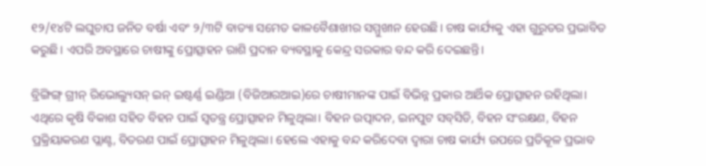୧୨/୧୪ଟି ଲଘୁଚାପ ଜନିତ ବର୍ଷା ଏବଂ ୨/୩ଟି ବାତ୍ୟା ସମେତ କାଳବୈଶାଖୀର ସମ୍ମୁଖୀନ ହେଉଛି। ଚାଷ କାର୍ଯ୍ୟକୁ ଏହା ଗୁରୁତର ପ୍ରଭାବିତ କରୁଛି। ଏପରି ଅବସ୍ଥାରେ ଚାଷୀଙ୍କୁ ପ୍ରୋତ୍ସାହନ ରାଶି ପ୍ରଦାନ ବ୍ୟବସ୍ଥାକୁ କେନ୍ଦ୍ର ସରକାର ବନ୍ଦ କରି ଦେଇଛନ୍ତି।

ବ୍ରିଙ୍ଗିଙ୍ଗ୍‍ ଗ୍ରୀନ୍‍ ରିଭୋଲ୍ୟୁସନ୍‍ ଇନ୍‍ ଇଷ୍ଟର୍ଣ୍ଣ ଇଣ୍ଡିଆ (ବିଜିଆରଆଇ)ରେ ଚାଷୀମାନଙ୍କ ପାଇଁ ବିଭିନ୍ନ ପ୍ରକାର ଆର୍ଥିକ ପ୍ରୋତ୍ସାହନ ରହିଥିଲା। ଏଥିରେ କୃଷି ବିକାଶ ସହିତ ବିହନ ପାଇଁ ସ୍ୱତନ୍ତ୍ର ପ୍ରୋତ୍ସାହନ ମିଳୁଥିଲା। ବିହନ ଉତ୍ପାଦନ, ଇନପୁଟ ସବ୍‍ସିଡି, ବିହନ ସଂରକ୍ଷଣ, ବିହନ ପ୍ରକ୍ରିୟାକରଣ ପ୍ଲାଣ୍ଟ, ବିତରଣ ପାଇଁ ପ୍ରୋତ୍ସାହନ ମିଳୁଥିଲା। ହେଲେ ଏହାକୁ ବନ୍ଦ କରିଦେବା ଦ୍ୱାରା ଚାଷ କାର୍ଯ୍ୟ ଉପରେ ପ୍ରତିକୂଳ ପ୍ରଭାବ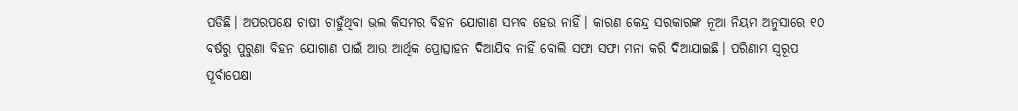ପଡିଛି। ଅପରପକ୍ଷେ ଚାଷୀ ଚାହୁଁଥିବା ଭଲ କିସମର ବିହନ ଯୋଗାଣ ସମ୍ଭବ ହେଉ ନାହିଁ। କାରଣ କେନ୍ଦ୍ର ସରକାରଙ୍କ ନୂଆ ନିୟମ ଅନୁସାରେ ୧୦ ବର୍ଷରୁ ପୁରୁଣା ବିହନ ଯୋଗାଣ ପାଇଁ ଆଉ ଆର୍ଥିକ ପ୍ରୋତ୍ସାହନ ଦିଆଯିବ ନାହିଁ ବୋଲି ସଫା ସଫା ମନା କରି ଦିଆଯାଇଛି। ପରିଣାମ ସ୍ୱରୂପ ପୂର୍ବାପେକ୍ଷା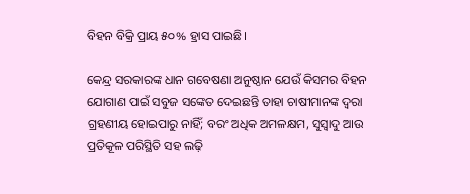ବିହନ ବିକ୍ରି ପ୍ରାୟ ୫୦% ହ୍ରାସ ପାଇଛି।

କେନ୍ଦ୍ର ସରକାରଙ୍କ ଧାନ ଗବେଷଣା ଅନୁଷ୍ଠାନ ଯେଉଁ କିସମର ବିହନ ଯୋଗାଣ ପାଇଁ ସବୁଜ ସଙ୍କେତ ଦେଇଛନ୍ତି ତାହା ଚାଷୀମାନଙ୍କ ଦ୍ୱରା ଗ୍ରହଣୀୟ ହୋଇପାରୁ ନାହିଁ; ବରଂ ଅଧିକ ଅମଳକ୍ଷମ, ସୁସ୍ୱାଦୁ ଆଉ ପ୍ରତିକୂଳ ପରିସ୍ଥିତି ସହ ଲଢ଼ି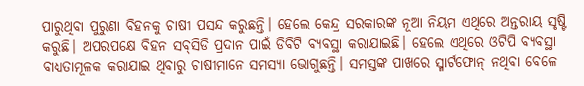ପାରୁଥିବା ପୁରୁଣା ବିହନକୁ ଚାଷୀ ପସନ୍ଦ କରୁଛନ୍ତି। ହେଲେ କେନ୍ଦ୍ର ସରକାରଙ୍କ ନୂଆ ନିୟମ ଏଥିରେ ଅନ୍ତରାୟ ସୃଷ୍ଟି କରୁଛି। ଅପରପକ୍ଷେ ବିହନ ସବ୍‍ସିଡି ପ୍ରଦାନ ପାଇଁ ଡିବିଟି ବ୍ୟବସ୍ଥା କରାଯାଇଛି। ହେଲେ ଏଥିରେ ଓଟିପି ବ୍ୟବସ୍ଥା ବାଧ୍ୟତାମୂଳକ କରାଯାଇ ଥିବାରୁ ଚାଷୀମାନେ ସମସ୍ୟା ଭୋଗୁଛନ୍ତି। ସମସ୍ତଙ୍କ ପାଖରେ ସ୍ମାର୍ଟଫୋନ୍‍ ନଥିବା ବେଳେ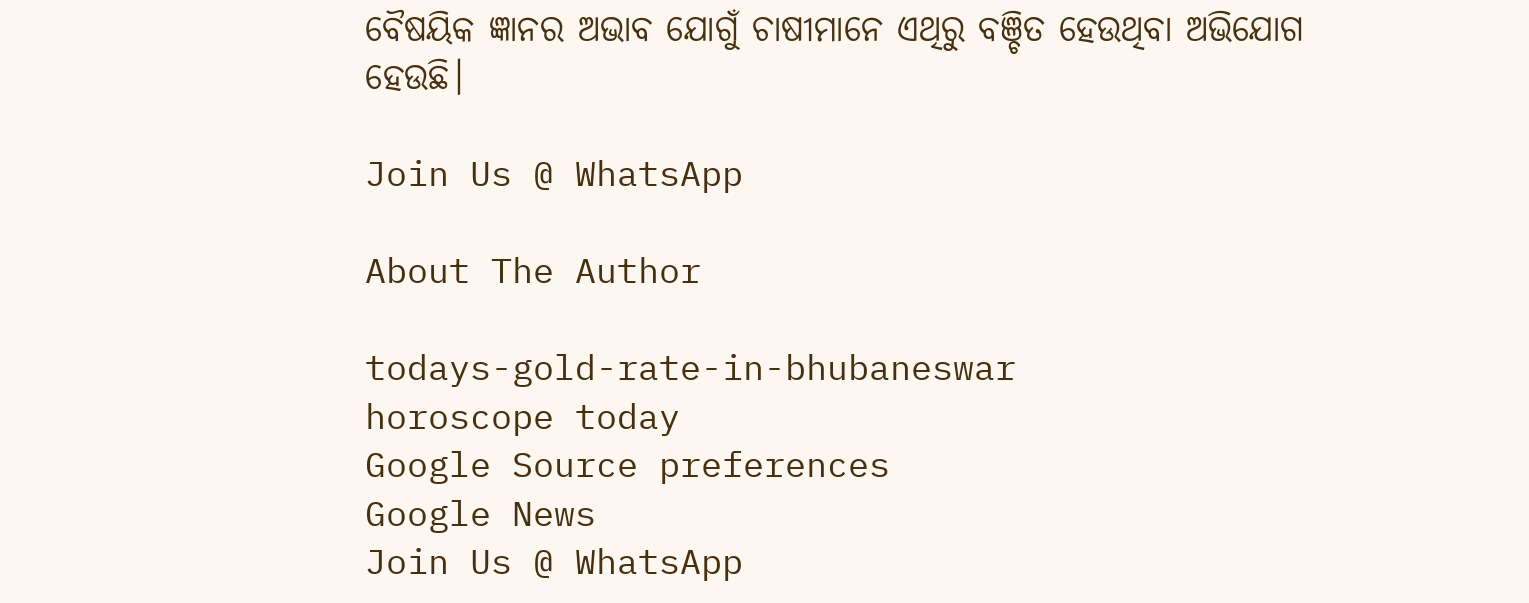ବୈଷୟିକ ଜ୍ଞାନର ଅଭାବ ଯୋଗୁଁ ଚାଷୀମାନେ ଏଥିରୁ ବଞ୍ଚିତ ହେଉଥିବା ଅଭିଯୋଗ ହେଉଛି।

Join Us @ WhatsApp

About The Author

todays-gold-rate-in-bhubaneswar
horoscope today
Google Source preferences
Google News
Join Us @ WhatsApp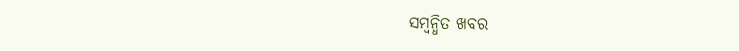ସମ୍ବନ୍ଧିତ ଖବର